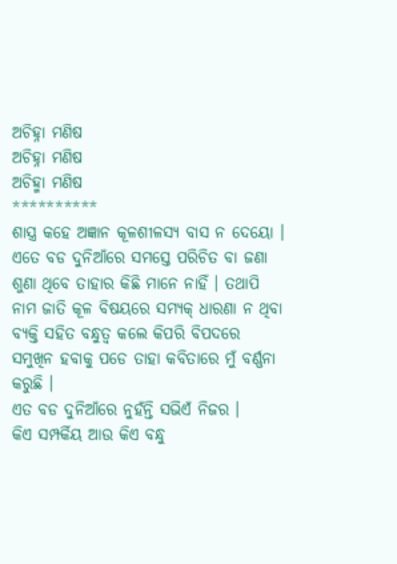ଅଚିହ୍ନା ମଣିଷ
ଅଚିହ୍ନା ମଣିଷ
ଅଚିହ୍ମା ମଣିଷ
**********
ଶାସ୍ତ୍ର କହେ ଅଜ୍ଞାନ କୂଳଶୀଳସ୍ୟ ବାସ ନ ଦେୟୋ ।
ଏତେ ବଡ ଦୁନିଆଁରେ ସମସ୍ତେ ପରିଚିତ ବା ଜଣା ଶୁଣା ଥିବେ ତାହାର କିଛି ମାନେ ନାହିଁ । ତଥାପି ନାମ ଜାତି କୂଳ ବିଷୟରେ ସମ୍ୟକ୍ ଧାରଣା ନ ଥିବା ବ୍ୟକ୍ତି ସହିତ ବନ୍ଧୁତ୍ୱ କଲେ କିପରି ବିପଦରେ ସମୁଖିନ ହବାକୁ ପଡେ ତାହା କବିତାରେ ମୁଁ ବର୍ଣ୍ଣନା କରୁଛି ।
ଏତ ବଡ ଦୁନିଆଁରେ ନୁହଁନ୍ତି ସଭିଏଁ ନିଜର ।
କିଏ ସମ୍ପର୍କିୟ ଆଉ କିଏ ବନ୍ଧୁ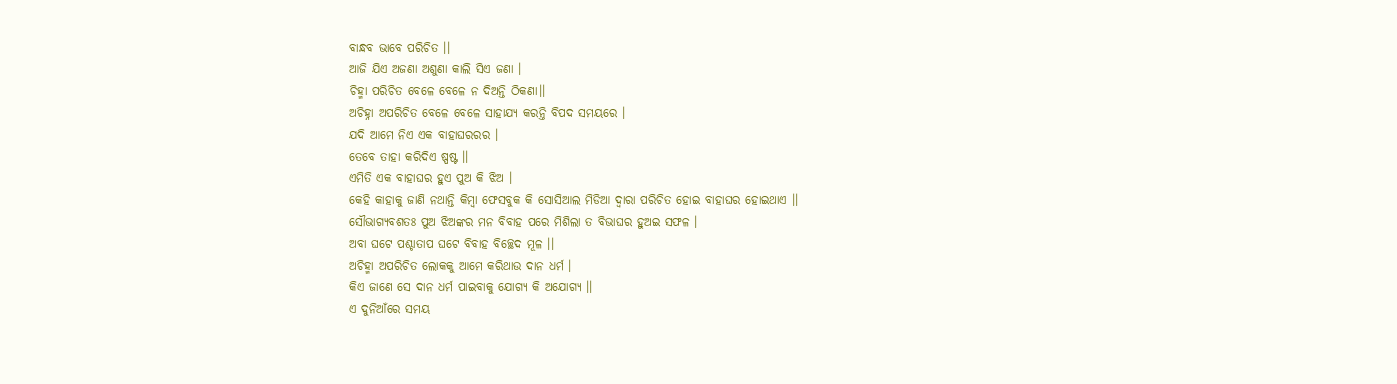ବାନ୍ଧବ ଭାବେ ପରିଚିତ ।।
ଆଜି ଯିଏ ଅଜଣା ଅଶୁଣା କାଲି ସିଏ ଜଣା ।
ଚିହ୍ମା ପରିଚିତ ବେଳେ ବେଳେ ନ ଦିଅନ୍ତି ଠିକଣା।।
ଅଚିହ୍ନା ଅପରିଚିତ ବେଳେ ବେଳେ ସାହାଯ୍ୟ କରନ୍ତି ବିପଦ ସମୟରେ ।
ଯଦି ଆମେ ନିଏ ଏକ ବାହାଘରରର ।
ତେବେ ତାହା କରିଦିଏ ଷ୍ପଷ୍ଟ ।।
ଏମିତି ଏକ ବାହାଘର ହୁଏ ପୁଅ କି ଝିଅ ।
କେହି କାହାକୁ ଜାଣି ନଥାନ୍ତି କିମ୍ବା ଫେସବୁକ କି ସୋସିଆଲ ମିଡିଆ ଦ୍ୱାରା ପରିଚିତ ହୋଇ ବାହାଘର ହୋଇଥାଏ ।।
ସୌଭାଗ୍ୟବଶତଃ ପୁଅ ଝିଅଙ୍କର ମନ ବିବାହ ପରେ ମିଶିଲା ତ ବିଭାଘର ହୁଅଇ ସଫଳ ।
ଅବା ଘଟେ ପଶ୍ଚାତାପ ଘଟେ ବିବାହ ବିଚ୍ଛେଦ ମୂଳ ।।
ଅଚିହ୍ମା ଅପରିଚିତ ଲୋକକୁ ଆମେ କରିଥାଉ ଦାନ ଧର୍ମ ।
କିଏ ଜାଣେ ସେ ଦାନ ଧର୍ମ ପାଇବାକୁ ଯୋଗ୍ୟ କି ଅଯୋଗ୍ୟ ।।
ଏ ଦୁନିଆଁରେ ସମୟ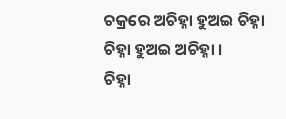ଚକ୍ରରେ ଅଚିହ୍ନା ହୁଅଇ ଚିହ୍ନା
ଚିହ୍ନା ହୁଅଇ ଅଚିହ୍ନା ।
ଚିହ୍ନା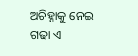ଅଚିହ୍ନାକୁ ନେଇ ଗଢା ଏ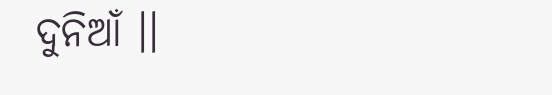ଦୁନିଆଁ ।।